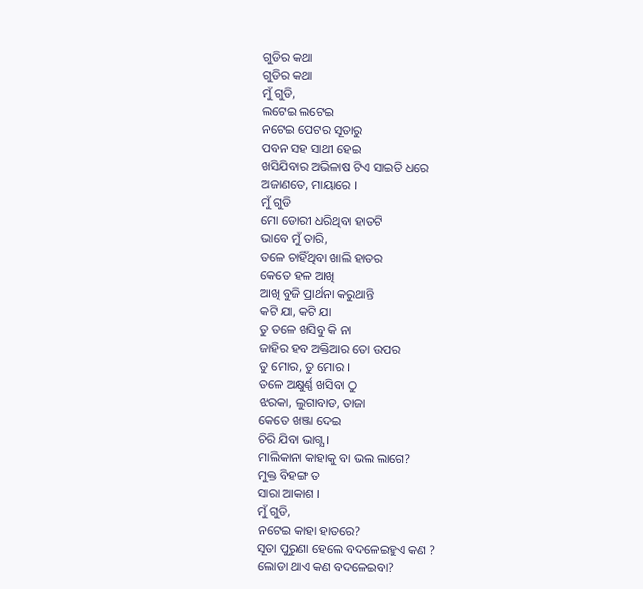ଗୁଡିର କଥା
ଗୁଡିର କଥା
ମୁଁ ଗୁଡି,
ଲଟେଇ ଲଟେଇ
ନଟେଇ ପେଟର ସୂତାରୁ
ପବନ ସହ ସାଥୀ ହେଇ
ଖସିଯିବାର ଅଭିଳାଷ ଟିଏ ସାଇତି ଧରେ
ଅଜାଣତେ, ମାୟାରେ ।
ମୁଁ ଗୁଡି
ମୋ ଡୋରୀ ଧରିଥିବା ହାତଟି
ଭାବେ ମୁଁ ତାରି,
ତଳେ ଚାହିଁଥିବା ଖାଲି ହାତର
କେତେ ହଳ ଆଖି
ଆଖି ବୁଜି ପ୍ରାର୍ଥନା କରୁଥାନ୍ତି
କଟି ଯା, କଟି ଯା
ତୁ ତଳେ ଖସିବୁ କି ନା
ଜାହିର ହବ ଅକ୍ତିଆର ତୋ ଉପର
ତୁ ମୋର, ତୁ ମୋର ।
ତଳେ ଅକ୍ଷୁର୍ଣ୍ଣ ଖସିବା ଠୁ
ଝରକା, ଲୁଗାବାଡ, ତାଜା
କେତେ ଖଞ୍ଜା ଦେଇ
ଚିରି ଯିବା ଭାଗ୍ଯ ।
ମାଲିକାନା କାହାକୁ ବା ଭଲ ଲାଗେ?
ମୁକ୍ତ ବିହଙ୍ଗ ତ
ସାରା ଆକାଶ ।
ମୁଁ ଗୁଡି,
ନଟେଇ କାହା ହାତରେ?
ସୂତା ପୁରୁଣା ହେଲେ ବଦଳେଇହୁଏ କଣ ?
ଲୋଡା ଥାଏ କଣ ବଦଳେଇବା?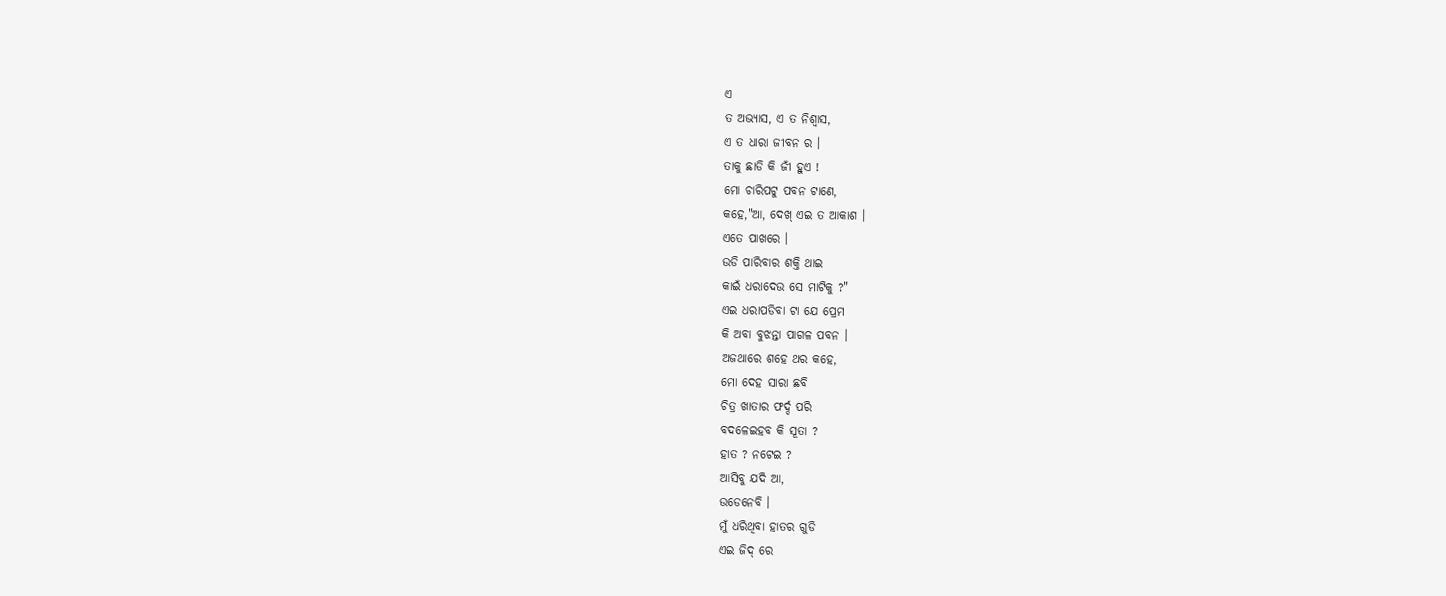ଏ
ତ ଅଭ୍ଯାସ, ଏ ତ ନିଶ୍ବାସ,
ଏ ତ ଧାରା ଜୀବନ ର ।
ତାକୁ ଛାଡି କି ଜୀଁ ହୁଏ !
ମୋ ଚାରିପଟୁ ପବନ ଟାଣେ,
କହେ,"ଆ, ଦେଖ୍ ଏଇ ତ ଆକାଶ ।
ଏତେ ପାଖରେ ।
ଉଡି ପାରିବାର ଶକ୍ତି ଥାଇ
କାଇଁ ଧରାଦେଉ ସେ ମାଟିକୁ ?"
ଏଇ ଧରାପଡିବା ଟା ଯେ ପ୍ରେମ
କି ଅବା ବୁଝନ୍ତା ପାଗଳ ପବନ ।
ଅଜଥାରେ ଶହେ ଥର କହେ,
ମୋ ଦେହ ସାରା ଛବି
ଚିତ୍ର ଖାତାର ଫର୍ଦ୍ଦ ପରି
ବଦଳେଇହବ କି ସୂତା ?
ହାତ ? ନଟେଇ ?
ଆସିବୁ ଯଦି ଆ,
ଉଡେନେବି ।
ମୁଁ ଧରିଥିବା ହାତର ଗୁଡି
ଏଇ ଜିଦ୍ ରେ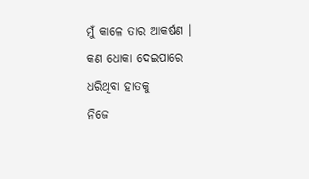ମୁଁ କାଳେ ତାର ଆକର୍ଷଣ ।
କଣ ଧୋକା ଦେଇପାରେ
ଧରିଥିବା ହାତକୁ
ନିଜେ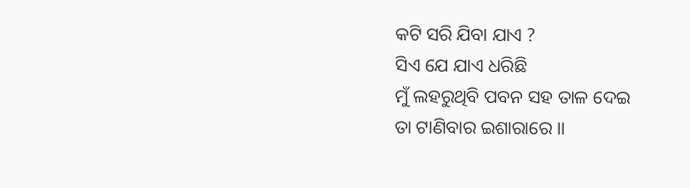କଟି ସରି ଯିବା ଯାଏ ?
ସିଏ ଯେ ଯାଏ ଧରିଛି
ମୁଁ ଲହରୁଥିବି ପବନ ସହ ତାଳ ଦେଇ
ତା ଟାଣିବାର ଇଶାରାରେ ।।